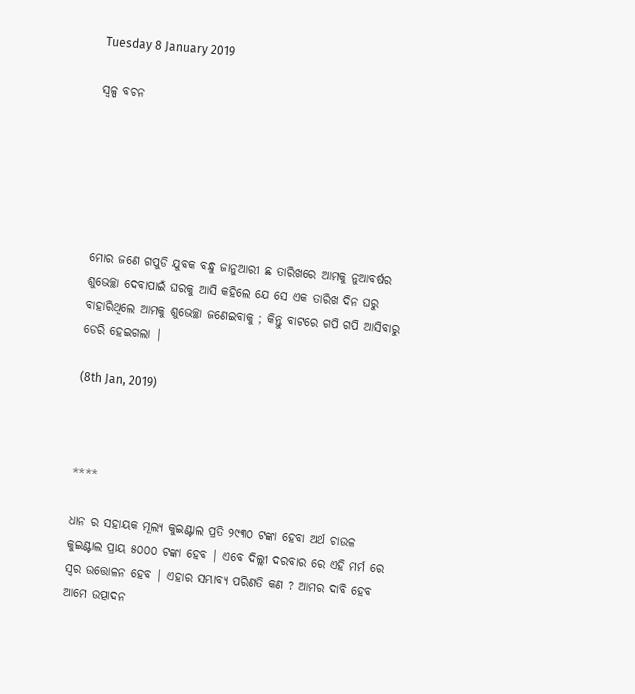Tuesday 8 January 2019

ସ୍ୱଳ୍ପ ବଚନ






ମୋର ଜଣେ ଗପୁଡି ଯୁବକ ବନ୍ଧୁ ଜାନୁଆରୀ ଛ ତାରିଖରେ ଆମକୁ ନୁଆବର୍ଷର ଶୁଭେଚ୍ଛା ଦେବାପାଇଁ ଘରକୁ ଆସି କହିଲେ ଯେ ସେ ଏକ ତାରିଖ ଦିନ ଘରୁ ବାହାରିଥିଲେ ଆମକୁ ଶୁଭେଚ୍ଛା ଜଣେଇବାକୁ ; କିନ୍ତୁ ବାଟରେ ଗପି ଗପି ଆସିବାରୁ ଡେରି ହେଇଗଲା |

(8th Jan, 2019)



****

ଧାନ ର ସହାୟକ ମୂଲ୍ୟ କୁଇଣ୍ଟାଲ ପ୍ରତି ୨୯୩୦ ଟଙ୍କା ହେବା ଅର୍ଥ ଚାଉଳ କୁଇଣ୍ଟାଲ ପ୍ରାୟ ୫୦୦୦ ଟଙ୍କା ହେବ | ଏବେ ଦିଲ୍ଲୀ ଦରବାର ରେ ଏହି ମର୍ମ ରେ ସ୍ୱର ଉତ୍ତୋଳନ ହେବ | ଏହାର ସମ୍ଭାବ୍ୟ ପରିଣତି କଣ ? ଆମର ଦାବି ହେବ ଆମେ ଉତ୍ପାଦନ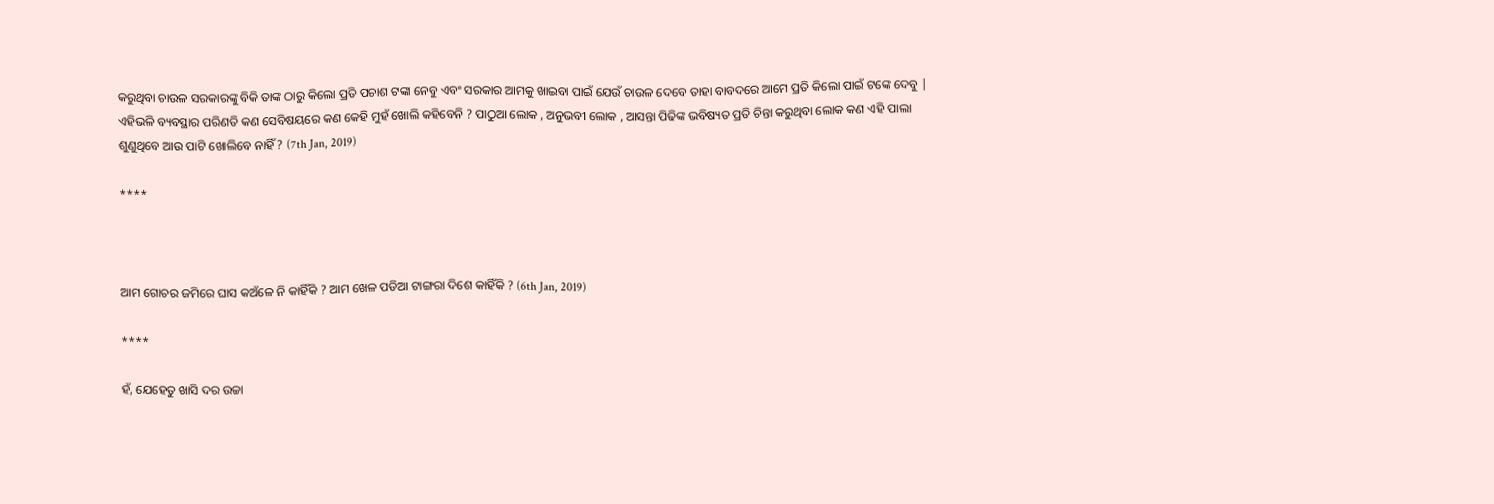କରୁଥିବା ଚାଉଳ ସରକାରଙ୍କୁ ବିକି ତାଙ୍କ ଠାରୁ କିଲୋ ପ୍ରତି ପଚାଶ ଟଙ୍କା ନେବୁ ଏବଂ ସରକାର ଆମକୁ ଖାଇବା ପାଇଁ ଯେଉଁ ଚାଉଳ ଦେବେ ତାହା ବାବଦରେ ଆମେ ପ୍ରତି କିଲୋ ପାଇଁ ଟଙ୍କେ ଦେବୁ | ଏହିଭଳି ବ୍ୟବସ୍ଥାର ପରିଣତି କଣ ସେବିଷୟରେ କଣ କେହି ମୁହଁ ଖୋଲି କହିବେନି ? ପାଠୁଆ ଲୋକ , ଅନୁଭବୀ ଲୋକ , ଆସନ୍ତା ପିଢିଙ୍କ ଭବିଷ୍ୟତ ପ୍ରତି ଚିନ୍ତା କରୁଥିବା ଲୋକ କଣ ଏହି ପାଲା ଶୁଣୁଥିବେ ଆଉ ପାଟି ଖୋଲିବେ ନାହିଁ ? (7th Jan, 2019)

****



ଆମ ଗୋଚର ଜମିରେ ଘାସ କଅଁଳେ ନି କାହିଁକି ? ଆମ ଖେଳ ପଡିଆ ଟାଙ୍ଗରା ଦିଶେ କାହିଁକି ? (6th Jan, 2019)

****

ହଁ, ଯେହେତୁ ଖାସି ଦର ଉଚ୍ଚା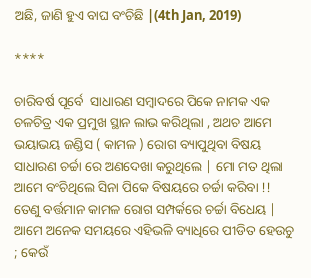ଅଛି, ଜାଣି ହୁଏ ବାଘ ବଂଚିଛି |(4th Jan, 2019)

****

ଚାରିବର୍ଷ ପୂର୍ବେ  ସାଧାରଣ ସମ୍ବାଦରେ ପିକେ ନାମକ ଏକ ଚଳଚିତ୍ର ଏକ ପ୍ରମୁଖ ସ୍ଥାନ ଲାଭ କରିଥିଲା , ଅଥଚ ଆମେ ଭୟାଭୟ ଜଣ୍ଡିସ ( କାମଳ ) ରୋଗ ବ୍ୟାପୁଥିବା ବିଷୟ ସାଧାରଣ ଚର୍ଚ୍ଚା ରେ ଅଣଦେଖା କରୁଥିଲେ | ମୋ ମତ ଥିଲା ଆମେ ବଂଚିଥିଲେ ସିନା ପିକେ ବିଷୟରେ ଚର୍ଚ୍ଚା କରିବା !! ତେଣୁ ବର୍ତ୍ତମାନ କାମଳ ରୋଗ ସମ୍ପର୍କରେ ଚର୍ଚ୍ଚା ବିଧେୟ | ଆମେ ଅନେକ ସମୟରେ ଏହିଭଳି ବ୍ୟାଧିରେ ପୀଡିତ ହେଉଚୁ ; କେଉଁ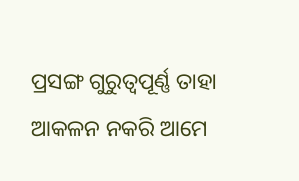ପ୍ରସଙ୍ଗ ଗୁରୁତ୍ୱପୂର୍ଣ୍ଣ ତାହା ଆକଳନ ନକରି ଆମେ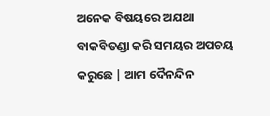ଅନେକ ବିଷୟରେ ଅଯଥା ବାକବିତଣ୍ଡା କରି ସମୟର ଅପଚୟ କରୁଛେ | ଆମ ଦୈନନ୍ଦିନ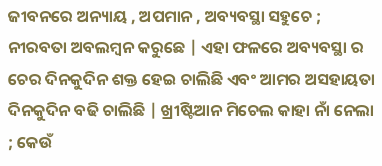ଜୀବନରେ ଅନ୍ୟାୟ , ଅପମାନ , ଅବ୍ୟବସ୍ଥା ସହୁଚେ ; ନୀରବତା ଅବଲମ୍ବନ କରୁଛେ | ଏହା ଫଳରେ ଅବ୍ୟବସ୍ଥା ର ଚେର ଦିନକୁଦିନ ଶକ୍ତ ହେଇ ଚାଲିଛି ଏବଂ ଆମର ଅସହାୟତା ଦିନକୁଦିନ ବଢି ଚାଲିଛି | ଖ୍ରୀଷ୍ଟିଆନ ମିଚେଲ କାହା ନାଁ ନେଲା ; କେଉଁ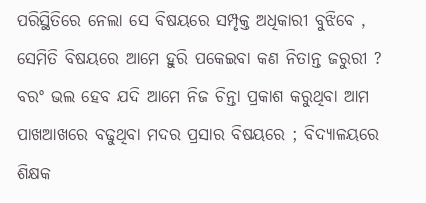ପରିସ୍ଥିତିରେ ନେଲା ସେ ବିଷୟରେ ସମ୍ପୃକ୍ତ ଅଧିକାରୀ ବୁଝିବେ , ସେମିତି ବିଷୟରେ ଆମେ ହୁରି ପକେଇବା କଣ ନିତାନ୍ତ ଜରୁରୀ ? ବରଂ ଭଲ ହେବ ଯଦି ଆମେ ନିଜ ଚିନ୍ତା ପ୍ରକାଶ କରୁଥିବା ଆମ ପାଖଆଖରେ ବଢୁଥିବା ମଦର ପ୍ରସାର ବିଷୟରେ ; ବିଦ୍ୟାଳୟରେ ଶିକ୍ଷକ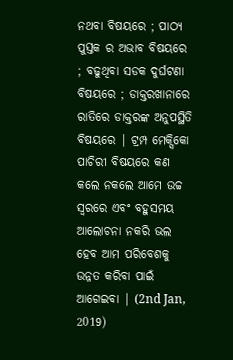ନଥବା ବିଷୟରେ ; ପାଠ୍ୟ ପୁସ୍ତକ ର ଅଭାବ ବିଷୟରେ ; ବଢୁଥିବା ସଡକ ଦୁର୍ଘଟଣା ବିଷୟରେ ; ଡାକ୍ତରଖାନାରେ ରାତିରେ ଡାକ୍ତରଙ୍କ ଅନୁପସ୍ଥିତି ବିଷୟରେ | ଟ୍ରମ୍ପ ମେକ୍ସିକୋ ପାଚିରୀ ବିଷୟରେ କଣ କଲେ ନକଲେ ଆମେ ଉଚ୍ଚ ସ୍ୱରରେ ଏବଂ ବହୁସମୟ ଆଲୋଚନା ନକରି ଭଲ ହେବ ଆମ ପରିବେଶକୁ ଉନ୍ନତ କରିବା ପାଇଁ ଆଗେଇବା | (2nd Jan, 2019)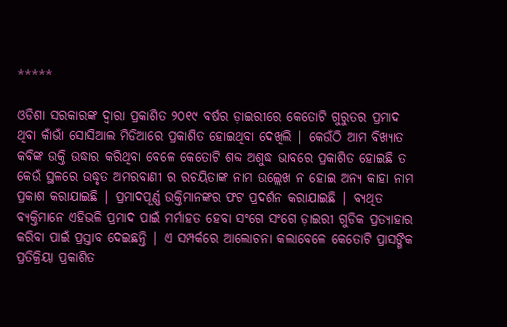*****

ଓଡିଶା ସରକାରଙ୍କ ଦ୍ୱାରା ପ୍ରକାଶିତ ୨୦୧୯ ବର୍ଷର ଡ଼ାଇରୀରେ କେତୋଟି ଗୁରୁତର ପ୍ରମାଦ ଥିବା କାଁଭାଁ ସୋସିଆଲ ମିଡିଆରେ ପ୍ରକାଶିତ ହୋଇଥିବା ଦେଖିଲି | କେଉଁଠି ଆମ ବିଖ୍ୟାତ କବିଙ୍କ ଉକ୍ତି ଉଦ୍ଧାର କରିଥିବା ବେଳେ କେତୋଟି ଶବ୍ଦ ଅଶୁଦ୍ଧ ଭାବରେ ପ୍ରକାଶିତ ହୋଇଛି ତ କେଉଁ ସ୍ଥଳରେ ଉଦ୍ଧୃତ ଅମରବାଣୀ ର ରଚୟିତାଙ୍କ ନାମ ଉଲ୍ଲେଖ ନ ହୋଇ ଅନ୍ୟ କାହା ନାମ ପ୍ରକାଶ କରାଯାଇଛି | ପ୍ରମାଦପୂର୍ଣ୍ଣ ଉକ୍ତିମାନଙ୍କର ଫଟ ପ୍ରଦର୍ଶନ କରାଯାଇଛି | ବ୍ୟଥିତ ବ୍ୟକ୍ତିମାନେ ଏହିଭଳି ପ୍ରମାଦ ପାଇଁ ମର୍ମାହତ ହେବା ସଂଗେ ସଂଗେ ଡ଼ାଇରୀ ଗୁଡିକ ପ୍ରତ୍ୟାହାର କରିବା ପାଇଁ ପ୍ରସ୍ତାବ ଦେଇଛନ୍ତି | ଏ ସମ୍ପର୍କରେ ଆଲୋଚନା କଲାବେଳେ କେତୋଟି ପ୍ରାସଙ୍ଗିକ ପ୍ରତିକ୍ରିୟା ପ୍ରକାଶିତ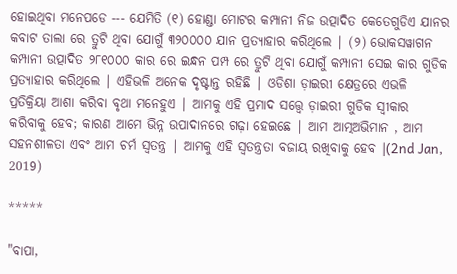ହୋଇଥିବା ମନେପଡେ --- ଯେମିତି (୧) ହୋଣ୍ଡା ମୋଟର କମ୍ପାନୀ ନିଜ ଉତ୍ପାଦିତ କେତେଗୁଡିଏ ଯାନର କବାଟ ତାଲା ରେ ତ୍ରୁଟି ଥିବା ଯୋଗୁଁ ୩୨୦୦୦୦ ଯାନ ପ୍ରତ୍ୟାହାର କରିଥିଲେ | (୨) ଭୋକସୱାଗନ କମ୍ପାନୀ ଉତ୍ପାଦିତ ୨୮୧୦୦୦ କାର ରେ ଇନ୍ଧନ ପମ୍ପ ରେ ତ୍ରୁଟି ଥିବା ଯୋଗୁଁ କମ୍ପାନୀ ସେଇ କାର ଗୁଡିକ ପ୍ରତ୍ୟାହାର କରିଥିଲେ | ଏହିଭଳି ଅନେକ ଦୃଷ୍ଟାନ୍ତ ରହିଛି | ଓଡିଶା ଡ଼ାଇରୀ କ୍ଷେତ୍ରରେ ଏଭଳି ପ୍ରତିକ୍ରିୟା ଆଶା କରିବା ବୃଥା ମନେହୁଏ | ଆମକୁ ଏହି ପ୍ରମାଦ ସତ୍ତ୍ୱେ ଡ଼ାଇରୀ ଗୁଡିକ ସ୍ୱୀକାର କରିବାକୁ ହେବ; କାରଣ ଆମେ ଭିନ୍ନ ଉପାଦାନରେ ଗଢ଼ା ହେଇଛେ | ଆମ ଆତ୍ମଅଭିମାନ , ଆମ ସହନଶୀଳତା ଏବଂ ଆମ ଚର୍ମ ସ୍ୱତନ୍ତ୍ର | ଆମକୁ ଏହି ସ୍ୱତନ୍ତ୍ରତା ବଜାୟ ରଖିବାକୁ ହେବ |(2nd Jan, 2019)

*****

"ବାପା,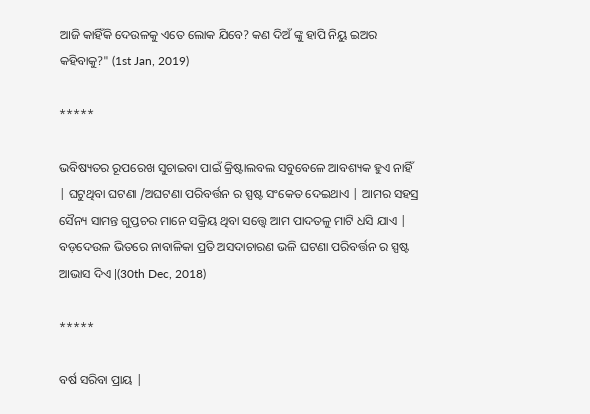ଆଜି କାହିଁକି ଦେଉଳକୁ ଏତେ ଲୋକ ଯିବେ? କଣ ଦିଅଁ ଙ୍କୁ ହାପି ନିୟୁ ଇଅର କହିବାକୁ?" (1st Jan, 2019)

*****

ଭବିଷ୍ୟତର ରୂପରେଖ ସୁଚାଇବା ପାଇଁ କ୍ରିଷ୍ଟାଲବଲ ସବୁବେଳେ ଆବଶ୍ୟକ ହୁଏ ନାହିଁ | ଘଟୁଥିବା ଘଟଣା /ଅଘଟଣା ପରିବର୍ତ୍ତନ ର ସ୍ପଷ୍ଟ ସଂକେତ ଦେଇଥାଏ | ଆମର ସହସ୍ର ସୈନ୍ୟ ସାମନ୍ତ ଗୁପ୍ତଚର ମାନେ ସକ୍ରିୟ ଥିବା ସତ୍ତ୍ୱେ ଆମ ପାଦତଳୁ ମାଟି ଧସି ଯାଏ | ବଡ଼ଦେଉଳ ଭିତରେ ନାବାଳିକା ପ୍ରତି ଅସଦାଚାରଣ ଭଳି ଘଟଣା ପରିବର୍ତ୍ତନ ର ସ୍ପଷ୍ଟ ଆଭାସ ଦିଏ |(30th Dec, 2018)

*****

ବର୍ଷ ସରିବା ପ୍ରାୟ |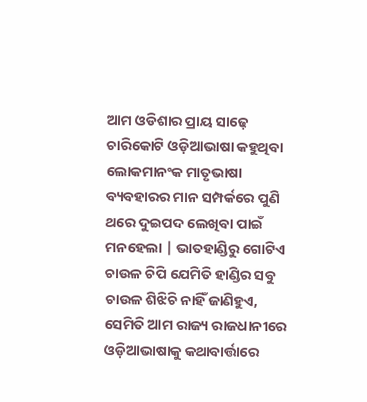ଆମ ଓଡିଶାର ପ୍ରାୟ ସାଢ଼େ ଚାରିକୋଟି ଓଡ଼ିଆଭାଷା କହୁଥିବା ଲୋକମାନଂକ ମାତୃଭାଷା ବ୍ୟବହାରର ମାନ ସମ୍ପର୍କରେ ପୁଣି ଥରେ ଦୁଇପଦ ଲେଖିବା ପାଇଁ ମନହେଲା | ଭାତହାଣ୍ଡିରୁ ଗୋଟିଏ ଚାଉଳ ଚିପି ଯେମିତି ହାଣ୍ଡିର ସବୁ ଚାଉଳ ଶିଝିଚି ନାହିଁ ଜାଣିହୁଏ, ସେମିତି ଆମ ରାଜ୍ୟ ରାଜଧାନୀରେ ଓଡ଼ିଆଭାଷାକୁ କଥାବାର୍ତ୍ତାରେ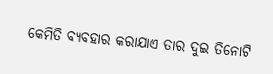କେମିତି ବ୍ୟବହାର କରାଯାଏ ତାର ଦୁଇ ତିନୋଟି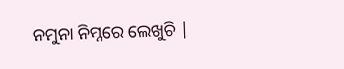ନମୁନା ନିମ୍ନରେ ଲେଖୁଚି |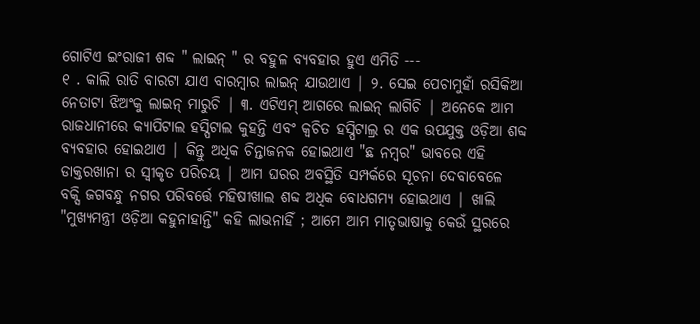ଗୋଟିଏ ଇଂରାଜୀ ଶବ୍ଦ " ଲାଇନ୍ " ର ବହୁଳ ବ୍ୟବହାର ହୁଏ ଏମିତି ---
୧ . କାଲି ରାତି ବାରଟା ଯାଏ ବାରମ୍ବାର ଲାଇନ୍ ଯାଉଥାଏ | ୨. ସେଇ ପେଚାମୁହାଁ ରସିକିଆ ନେତାଟା ଝିଅଂକୁ ଲାଇନ୍ ମାରୁଚି | ୩. ଏଟିଏମ୍ ଆଗରେ ଲାଇନ୍ ଲାଗିଚି | ଅନେକେ ଆମ ରାଜଧାନୀରେ କ୍ୟାପିଟାଲ ହସ୍ପିଟାଲ କୁହନ୍ତି ଏବଂ କ୍ଵଚିତ ହସ୍ପିଟାଲ୍ର ର ଏକ ଉପଯୁକ୍ତ ଓଡ଼ିଆ ଶବ୍ଦ ବ୍ୟବହାର ହୋଇଥାଏ | କିନ୍ତୁ ଅଧିକ ଚିନ୍ତାଜନକ ହୋଇଥାଏ "ଛ ନମ୍ବର" ଭାବରେ ଏହି ଡାକ୍ତରଖାନା ର ସ୍ୱୀକୃତ ପରିଚୟ | ଆମ ଘରର ଅବସ୍ଥିତି ସମ୍ପର୍କରେ ସୂଚନା ଦେବାବେଳେ ବକ୍ସି ଜଗବନ୍ଧୁ ନଗର ପରିବର୍ତ୍ତେ ମହିଷୀଖାଲ ଶବ୍ଦ ଅଧିକ ବୋଧଗମ୍ୟ ହୋଇଥାଏ | ଖାଲି "ମୁଖ୍ୟମନ୍ତ୍ରୀ ଓଡ଼ିଆ କହୁନାହାନ୍ତି" କହି ଲାଭନାହିଁ ; ଆମେ ଆମ ମାତୃଭାଷାକୁ କେଉଁ ସ୍ଥରରେ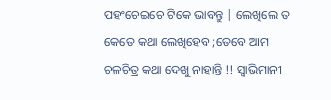ପହଂଚେଇଚେ ଟିକେ ଭାବନ୍ତୁ | ଲେଖିଲେ ତ କେତେ କଥା ଲେଖିହେବ ;ତେବେ ଆମ ଚଳଚିତ୍ର କଥା ଦେଖୁ ନାହାନ୍ତି !! ସ୍ବାଭିମାନୀ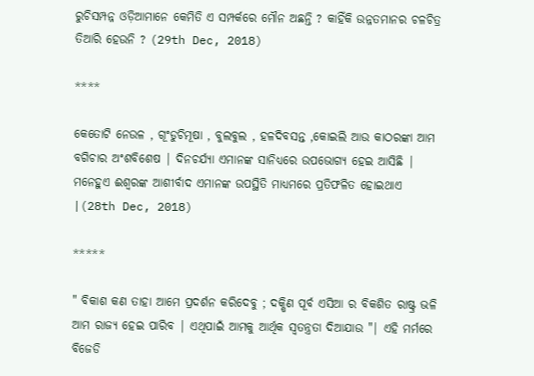ରୁଚିସମ୍ପନ୍ନ ଓଡ଼ିଆମାନେ କେମିତି ଏ ସମ୍ପର୍କରେ ମୌନ ଅଛନ୍ତି ? କାହିଁକି ଉନ୍ନତମାନର ଚଳଚିତ୍ର ତିଆରି ହେଉନି ? (29th Dec, 2018)

****

କେତୋଟି ନେଉଳ , ଗୂଂଡୁଚିମୂଷା , ବୁଲବୁଲ , ହଳଦିବସନ୍ତ ,କୋଇଲି ଆଉ କାଠରଙ୍କା ଆମ ବଗିଚାର ଅଂଶବିଶେଷ | ଦିନଚର୍ଯ୍ୟା ଏମାନଙ୍କ ସାନିଧ୍ୟରେ ଉପଭୋଗ୍ୟ ହେଇ ଆସିଛି | ମନେହୁଏ ଈଶ୍ବରଙ୍କ ଆଶୀର୍ବାଦ ଏମାନଙ୍କ ଉପସ୍ଥିତି ମାଧ୍ୟମରେ ପ୍ରତିଫଳିତ ହୋଇଥାଏ |(28th Dec, 2018)

*****

" ବିକାଶ କଣ ତାହା ଆମେ ପ୍ରଦର୍ଶନ କରିଦେବୁ ; ଦକ୍ଷିଣ ପୂର୍ବ ଏସିଆ ର ବିକଶିତ ରାଷ୍ଟ୍ର ଭଳି ଆମ ରାଜ୍ୟ ହେଇ ପାରିବ | ଏଥିପାଇଁ ଆମକୁ ଆର୍ଥିକ ସ୍ୱତନ୍ତ୍ରତା ଦିଆଯାଉ "| ଏହି ମର୍ମରେ ବିଜେଡି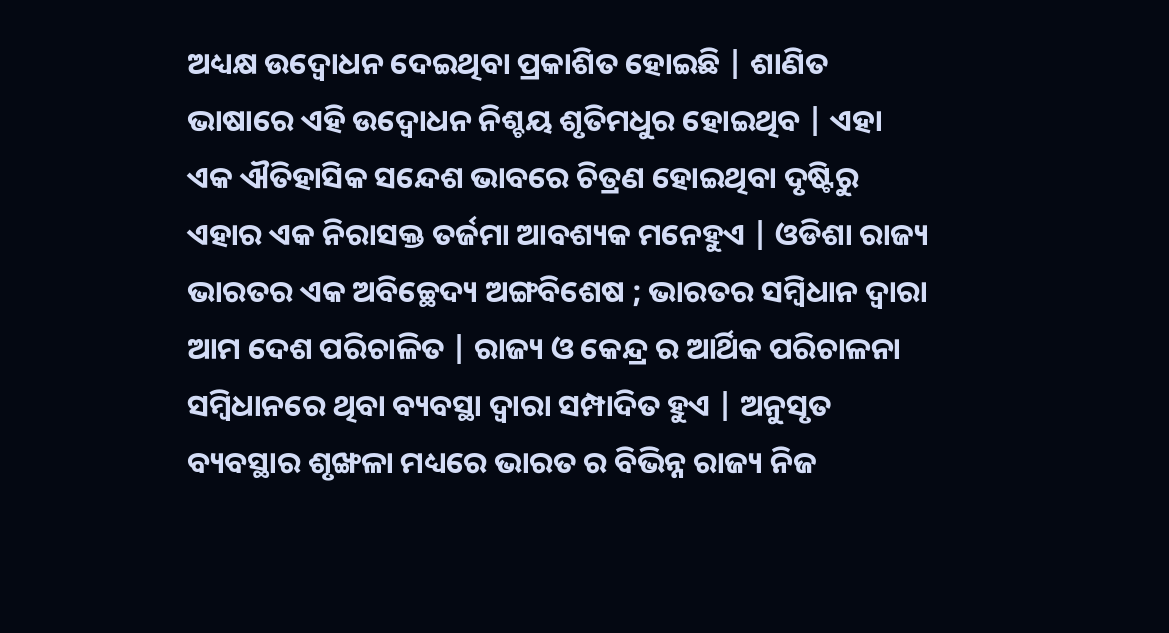ଅଧ୍ୟକ୍ଷ ଉଦ୍ବୋଧନ ଦେଇଥିବା ପ୍ରକାଶିତ ହୋଇଛି | ଶାଣିତ ଭାଷାରେ ଏହି ଉଦ୍ବୋଧନ ନିଶ୍ଚୟ ଶୃତିମଧୁର ହୋଇଥିବ | ଏହା ଏକ ଐତିହାସିକ ସନ୍ଦେଶ ଭାବରେ ଚିତ୍ରଣ ହୋଇଥିବା ଦୃଷ୍ଟିରୁ ଏହାର ଏକ ନିରାସକ୍ତ ତର୍ଜମା ଆବଶ୍ୟକ ମନେହୁଏ | ଓଡିଶା ରାଜ୍ୟ ଭାରତର ଏକ ଅବିଚ୍ଛେଦ୍ୟ ଅଙ୍ଗବିଶେଷ ; ଭାରତର ସମ୍ବିଧାନ ଦ୍ୱାରା ଆମ ଦେଶ ପରିଚାଳିତ | ରାଜ୍ୟ ଓ କେନ୍ଦ୍ର ର ଆର୍ଥିକ ପରିଚାଳନା ସମ୍ବିଧାନରେ ଥିବା ବ୍ୟବସ୍ଥା ଦ୍ୱାରା ସମ୍ପାଦିତ ହୁଏ | ଅନୁସୃତ ବ୍ୟବସ୍ଥାର ଶୃଙ୍ଖଳା ମଧ୍ୟରେ ଭାରତ ର ବିଭିନ୍ନ ରାଜ୍ୟ ନିଜ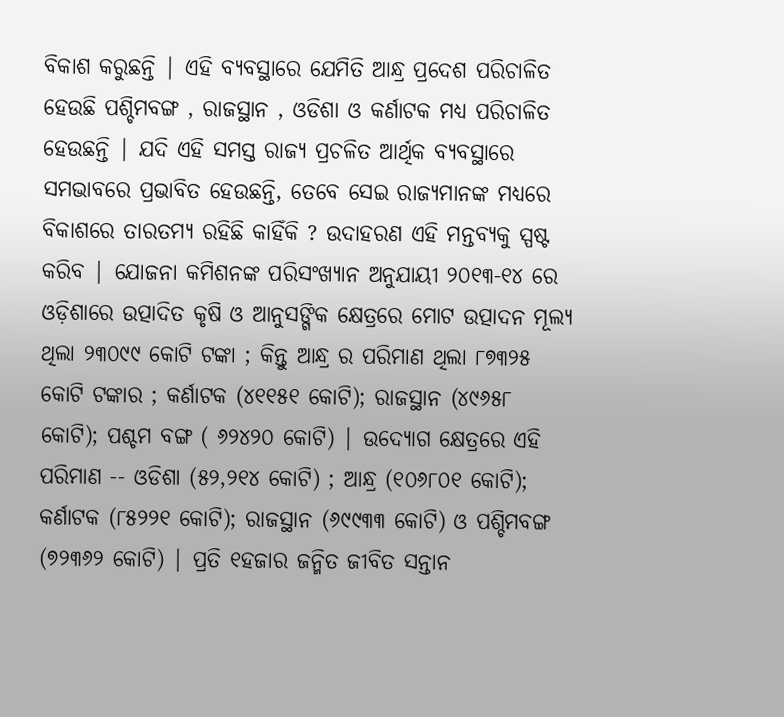ବିକାଶ କରୁଛନ୍ତି | ଏହି ବ୍ୟବସ୍ଥାରେ ଯେମିତି ଆନ୍ଧ୍ର ପ୍ରଦେଶ ପରିଚାଳିତ ହେଉଛି ପଶ୍ଚିମବଙ୍ଗ , ରାଜସ୍ଥାନ , ଓଡିଶା ଓ କର୍ଣାଟକ ମଧ୍ୟ ପରିଚାଳିତ ହେଉଛନ୍ତି | ଯଦି ଏହି ସମସ୍ତ ରାଜ୍ୟ ପ୍ରଚଳିତ ଆର୍ଥିକ ବ୍ୟବସ୍ଥାରେ ସମଭାବରେ ପ୍ରଭାବିତ ହେଉଛନ୍ତି, ତେବେ ସେଇ ରାଜ୍ୟମାନଙ୍କ ମଧ୍ୟରେ ବିକାଶରେ ତାରତମ୍ୟ ରହିଛି କାହିଁକି ? ଉଦାହରଣ ଏହି ମନ୍ତବ୍ୟକୁ ସ୍ପଷ୍ଟ କରିବ | ଯୋଜନା କମିଶନଙ୍କ ପରିସଂଖ୍ୟାନ ଅନୁଯାୟୀ ୨୦୧୩-୧୪ ରେ ଓଡ଼ିଶାରେ ଉତ୍ପାଦିତ କୃଷି ଓ ଆନୁସଙ୍ଗିକ କ୍ଷେତ୍ରରେ ମୋଟ ଉତ୍ପାଦନ ମୂଲ୍ୟ ଥିଲା ୨୩୦୯୯ କୋଟି ଟଙ୍କା ; କିନ୍ତୁ ଆନ୍ଧ୍ର ର ପରିମାଣ ଥିଲା ୮୭୩୨୫ କୋଟି ଟଙ୍କାର ; କର୍ଣାଟକ (୪୧୧୫୧ କୋଟି); ରାଜସ୍ଥାନ (୪୯୬୫୮ କୋଟି); ପଶ୍ଚମ ବଙ୍ଗ ( ୬୨୪୨୦ କୋଟି) | ଉଦ୍ୟୋଗ କ୍ଷେତ୍ରରେ ଏହି ପରିମାଣ -- ଓଡିଶା (୫୨,୨୧୪ କୋଟି) ; ଆନ୍ଧ୍ର (୧୦୬୮୦୧ କୋଟି); କର୍ଣାଟକ (୮୫୨୨୧ କୋଟି); ରାଜସ୍ଥାନ (୬୯୯୩୩ କୋଟି) ଓ ପଶ୍ଚିମବଙ୍ଗ (୭୨୩୬୨ କୋଟି) | ପ୍ରତି ୧ହଜାର ଜନ୍ମିତ ଜୀବିତ ସନ୍ତାନ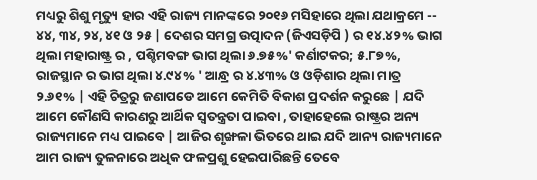ମଧ୍ୟରୁ ଶିଶୁ ମୃତ୍ୟୁ ହାର ଏହି ରାଜ୍ୟ ମାନଙ୍କରେ ୨୦୧୬ ମସିହାରେ ଥିଲା ଯଥାକ୍ରମେ -- ୪୪, ୩୪, ୨୪, ୪୧ ଓ ୨୫ | ଦେଶର ସମଗ୍ର ଉତ୍ପାଦନ (ଜିଏସଡ଼ିପି ) ର ୧୪.୪୨% ଭାଗ ଥିଲା ମହାରାଷ୍ଟ୍ର ର , ପଶ୍ଚିମବଙ୍ଗ ଭାଗ ଥିଲା ୬.୭୫%' କର୍ଣାଟକର; ୫.୮୭%, ରାଜସ୍ଥାନ ର ଭାଗ ଥିଲା ୪.୯୪% ' ଆନ୍ଧ୍ର ର ୪.୪୩% ଓ ଓଡ଼ିଶାର ଥିଲା ମାତ୍ର ୨.୬୧% | ଏହି ଚିତ୍ରରୁ ଜଣାପଡେ ଆମେ କେମିତି ବିକାଶ ପ୍ରଦର୍ଶନ କରୁଛେ | ଯଦି ଆମେ କୌଣସି କାରଣରୁ ଆର୍ଥିକ ସ୍ୱତନ୍ତ୍ରତା ପାଇବା , ତାହାହେଲେ ରାଷ୍ଟ୍ରର ଅନ୍ୟ ରାଜ୍ୟମାନେ ମଧ୍ୟ ପାଇବେ | ଆଜିର ଶୃଙ୍ଖଳା ଭିତରେ ଥାଇ ଯଦି ଆନ୍ୟ ରାଜ୍ୟମାନେ ଆମ ରାଜ୍ୟ ତୁଳନାରେ ଅଧିକ ଫଳପ୍ରଶୁ ହେଇପାରିଛନ୍ତି ତେବେ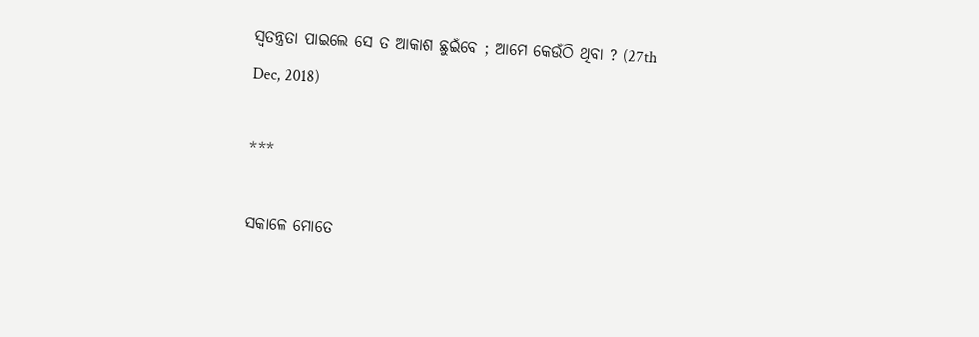ସ୍ୱତନ୍ତ୍ରତା ପାଇଲେ ସେ ତ ଆକାଶ ଛୁଇଁବେ ; ଆମେ କେଉଁଠି ଥିବା ? (27th Dec, 2018)

***

ସକାଳେ ମୋତେ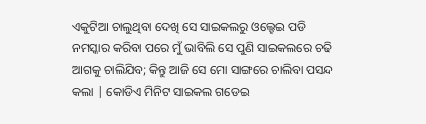ଏକୁଟିଆ ଚାଲୁଥିବା ଦେଖି ସେ ସାଇକଲରୁ ଓଲ୍ହେଇ ପଡି ନମସ୍କାର କରିବା ପରେ ମୁଁ ଭାବିଲି ସେ ପୁଣି ସାଇକଲରେ ଚଢି ଆଗକୁ ଚାଲିଯିବ; କିନ୍ତୁ ଆଜି ସେ ମୋ ସାଙ୍ଗରେ ଚାଲିବା ପସନ୍ଦ କଲା | କୋଡିଏ ମିନିଟ ସାଇକଲ ଗଡେଇ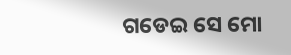ଗଡେଇ ସେ ମୋ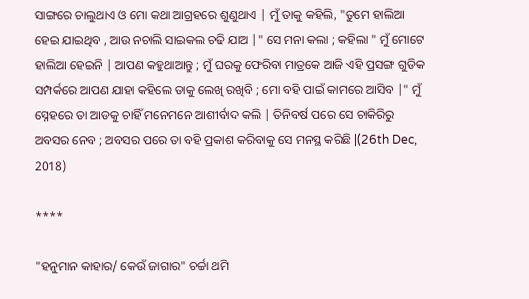ସାଙ୍ଗରେ ଚାଲୁଥାଏ ଓ ମୋ କଥା ଆଗ୍ରହରେ ଶୁଣୁଥାଏ | ମୁଁ ତାକୁ କହିଲି, "ତୁମେ ହାଲିଆ ହେଇ ଯାଇଥିବ , ଆଉ ନଚାଲି ସାଇକଲ ଚଢି ଯାଅ |" ସେ ମନା କଲା ; କହିଲା " ମୁଁ ମୋଟେ ହାଲିଆ ହେଇନି | ଆପଣ କହୁଥାଆନ୍ତୁ ; ମୁଁ ଘରକୁ ଫେରିବା ମାତ୍ରକେ ଆଜି ଏହି ପ୍ରସଙ୍ଗ ଗୁଡିକ ସମ୍ପର୍କରେ ଆପଣ ଯାହା କହିଲେ ତାକୁ ଲେଖି ରଖିବି ; ମୋ ବହି ପାଇଁ କାମରେ ଆସିବ |" ମୁଁ ସ୍ନେହରେ ତା ଆଡକୁ ଚାହିଁ ମନେମନେ ଆଶୀର୍ବାଦ କଲି | ତିନିବର୍ଷ ପରେ ସେ ଚାକିରିରୁ ଅବସର ନେବ ; ଅବସର ପରେ ତା ବହି ପ୍ରକାଶ କରିବାକୁ ସେ ମନସ୍ଥ କରିଛି |(26th Dec, 2018)

****

"ହନୁମାନ କାହାର/ କେଉଁ ଜାଗାର" ଚର୍ଚ୍ଚା ଥମି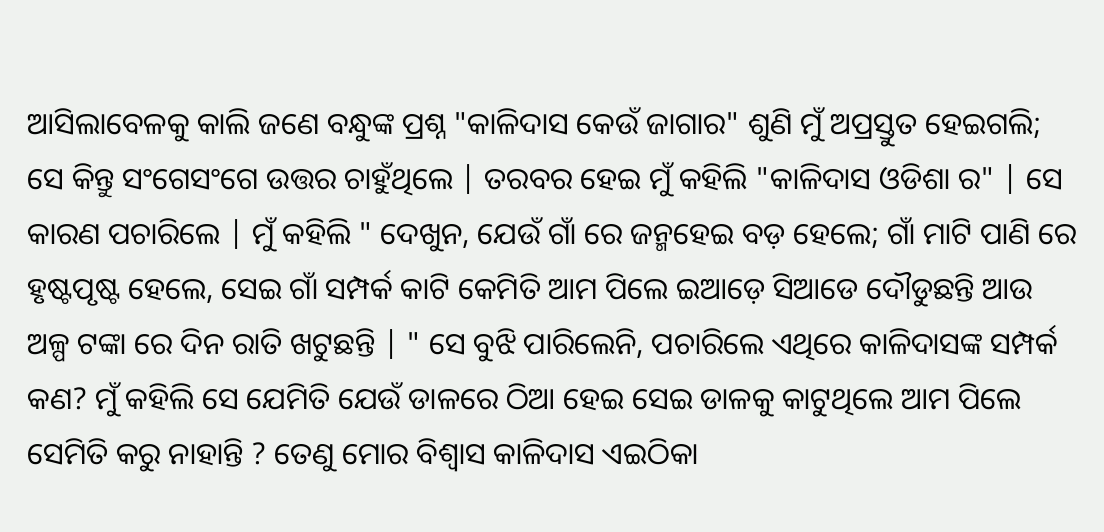ଆସିଲାବେଳକୁ କାଲି ଜଣେ ବନ୍ଧୁଙ୍କ ପ୍ରଶ୍ନ "କାଳିଦାସ କେଉଁ ଜାଗାର" ଶୁଣି ମୁଁ ଅପ୍ରସ୍ତୁତ ହେଇଗଲି; ସେ କିନ୍ତୁ ସଂଗେସଂଗେ ଉତ୍ତର ଚାହୁଁଥିଲେ | ତରବର ହେଇ ମୁଁ କହିଲି "କାଳିଦାସ ଓଡିଶା ର" | ସେ କାରଣ ପଚାରିଲେ | ମୁଁ କହିଲି " ଦେଖୁନ, ଯେଉଁ ଗାଁ ରେ ଜନ୍ମହେଇ ବଡ଼ ହେଲେ; ଗାଁ ମାଟି ପାଣି ରେ ହୃଷ୍ଟପୃଷ୍ଟ ହେଲେ, ସେଇ ଗାଁ ସମ୍ପର୍କ କାଟି କେମିତି ଆମ ପିଲେ ଇଆଡ଼େ ସିଆଡେ ଦୌଡୁଛନ୍ତି ଆଉ ଅଳ୍ପ ଟଙ୍କା ରେ ଦିନ ରାତି ଖଟୁଛନ୍ତି | " ସେ ବୁଝି ପାରିଲେନି, ପଚାରିଲେ ଏଥିରେ କାଳିଦାସଙ୍କ ସମ୍ପର୍କ କଣ? ମୁଁ କହିଲି ସେ ଯେମିତି ଯେଉଁ ଡାଳରେ ଠିଆ ହେଇ ସେଇ ଡାଳକୁ କାଟୁଥିଲେ ଆମ ପିଲେ ସେମିତି କରୁ ନାହାନ୍ତି ? ତେଣୁ ମୋର ବିଶ୍ୱାସ କାଳିଦାସ ଏଇଠିକା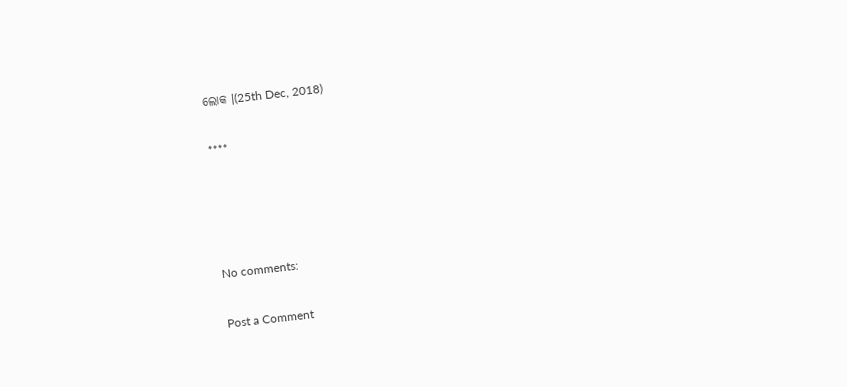ଲୋକ |(25th Dec, 2018)

****




No comments:

Post a Comment